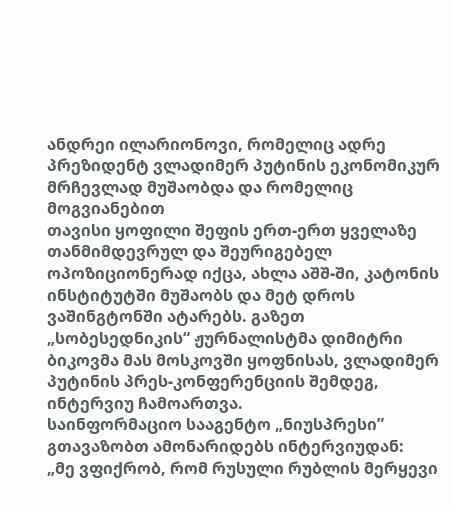ანდრეი ილარიონოვი, რომელიც ადრე პრეზიდენტ ვლადიმერ პუტინის ეკონომიკურ მრჩევლად მუშაობდა და რომელიც მოგვიანებით
თავისი ყოფილი შეფის ერთ-ერთ ყველაზე თანმიმდევრულ და შეურიგებელ ოპოზიციონერად იქცა, ახლა აშშ-ში, კატონის ინსტიტუტში მუშაობს და მეტ დროს ვაშინგტონში ატარებს. გაზეთ „სობესედნიკის“ ჟურნალისტმა დიმიტრი ბიკოვმა მას მოსკოვში ყოფნისას, ვლადიმერ პუტინის პრეს-კონფერენციის შემდეგ, ინტერვიუ ჩამოართვა.
საინფორმაციო სააგენტო „ნიუსპრესი” გთავაზობთ ამონარიდებს ინტერვიუდან:
„მე ვფიქრობ, რომ რუსული რუბლის მერყევი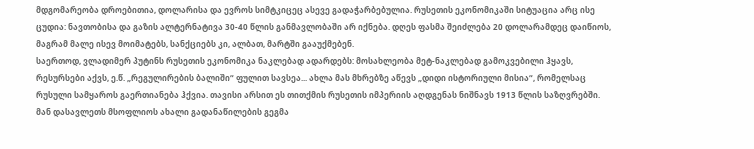მდგომარეობა დროებითია, დოლარისა და ევროს სიმტკიცეც ასევე გადაჭარბებულია. რუსეთის ეკონომიკაში სიტუაცია არც ისე ცუდია: ნავთობისა და გაზის ალტერნატივა 30-40 წლის განმავლობაში არ იქნება. დღეს ფასმა შეიძლება 20 დოლარამდეც დაიწიოს, მაგრამ მალე ისევ მოიმატებს, სანქციებს კი, ალბათ, მარტში გააუქმებენ.
საერთოდ, ვლადიმერ პუტინს რუსეთის ეკონომიკა ნაკლებად ადარდებს: მოსახლეობა მეტ-ნაკლებად გამოკვებილი ჰყავს, რესურსები აქვს, ე.წ. „რეგულირების ბალიში“ ფულით სავსეა... ახლა მას მხრებზე აწევს „დიდი ისტორიული მისია“, რომელსაც რუსული სამყაროს გაერთიანება ჰქვია. თავისი არსით ეს თითქმის რუსეთის იმპერიის აღდგენას ნიშნავს 1913 წლის საზღვრებში. მან დასავლეთს მსოფლიოს ახალი გადანაწილების გეგმა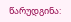წარუდგინა: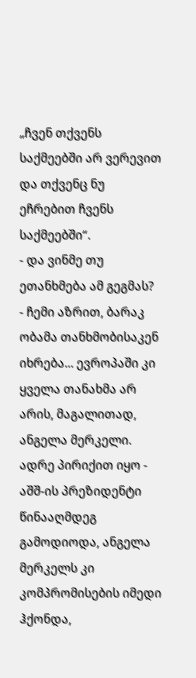„ჩვენ თქვენს საქმეებში არ ვერევით და თქვენც ნუ ეჩრებით ჩვენს საქმეებში“.
- და ვინმე თუ ეთანხმება ამ გეგმას?
- ჩემი აზრით, ბარაკ ობამა თანხმობისაკენ იხრება... ევროპაში კი ყველა თანახმა არ არის, მაგალითად, ანგელა მერკელი. ადრე პირიქით იყო - აშშ-ის პრეზიდენტი წინააღმდეგ გამოდიოდა, ანგელა მერკელს კი კომპრომისების იმედი ჰქონდა,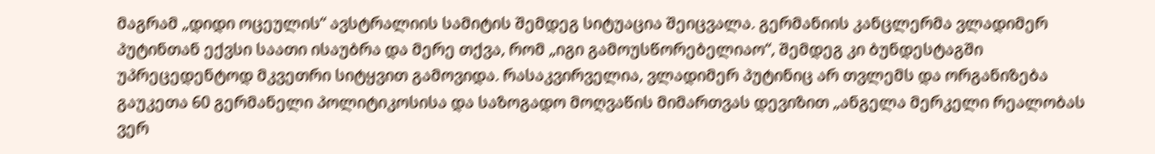მაგრამ „დიდი ოცეულის“ ავსტრალიის სამიტის შემდეგ სიტუაცია შეიცვალა. გერმანიის კანცლერმა ვლადიმერ პუტინთან ექვსი საათი ისაუბრა და მერე თქვა, რომ „იგი გამოუსწორებელიაო“, შემდეგ კი ბუნდესტაგში უპრეცედენტოდ მკვეთრი სიტყვით გამოვიდა. რასაკვირველია, ვლადიმერ პუტინიც არ თვლემს და ორგანიზება გაუკეთა 60 გერმანელი პოლიტიკოსისა და საზოგადო მოღვაწის მიმართვას დევიზით „ანგელა მერკელი რეალობას ვერ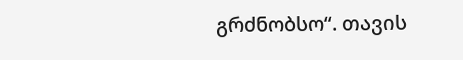გრძნობსო“. თავის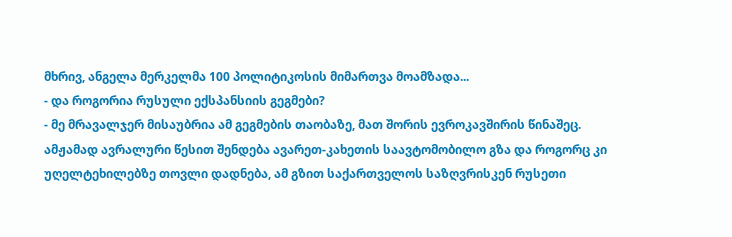მხრივ, ანგელა მერკელმა 100 პოლიტიკოსის მიმართვა მოამზადა...
- და როგორია რუსული ექსპანსიის გეგმები?
- მე მრავალჯერ მისაუბრია ამ გეგმების თაობაზე, მათ შორის ევროკავშირის წინაშეც. ამჟამად ავრალური წესით შენდება ავარეთ-კახეთის საავტომობილო გზა და როგორც კი უღელტეხილებზე თოვლი დადნება, ამ გზით საქართველოს საზღვრისკენ რუსეთი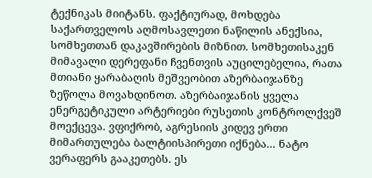ტექნიკას მიიტანს. ფაქტიურად, მოხდება საქართველოს აღმოსავლეთი ნაწილის ანექსია, სომხეთთან დაკავშირების მიზნით. სომხეთისაკენ მიმავალი დერეფანი ჩვენთვის აუცილებელია, რათა მთიანი ყარაბაღის მეშვეობით აზერბაიჯანზე ზეწოლა მოვახდინოთ. აზერბაიჯანის ყველა ენერგეტიკული არტერიები რუსეთის კონტროლქვეშ მოექცევა. ვფიქრობ, აგრესიის კიდევ ერთი მიმართულება ბალტიისპირეთი იქნება... ნატო ვერაფერს გააკეთებს. ეს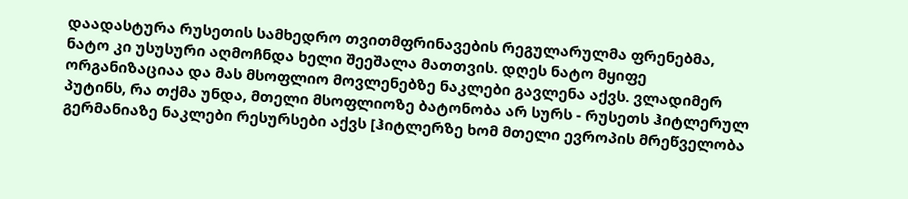დაადასტურა რუსეთის სამხედრო თვითმფრინავების რეგულარულმა ფრენებმა, ნატო კი უსუსური აღმოჩნდა ხელი შეეშალა მათთვის. დღეს ნატო მყიფე ორგანიზაციაა და მას მსოფლიო მოვლენებზე ნაკლები გავლენა აქვს. ვლადიმერ პუტინს, რა თქმა უნდა, მთელი მსოფლიოზე ბატონობა არ სურს - რუსეთს ჰიტლერულ გერმანიაზე ნაკლები რესურსები აქვს [ჰიტლერზე ხომ მთელი ევროპის მრეწველობა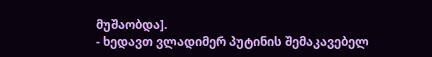მუშაობდა].
- ხედავთ ვლადიმერ პუტინის შემაკავებელ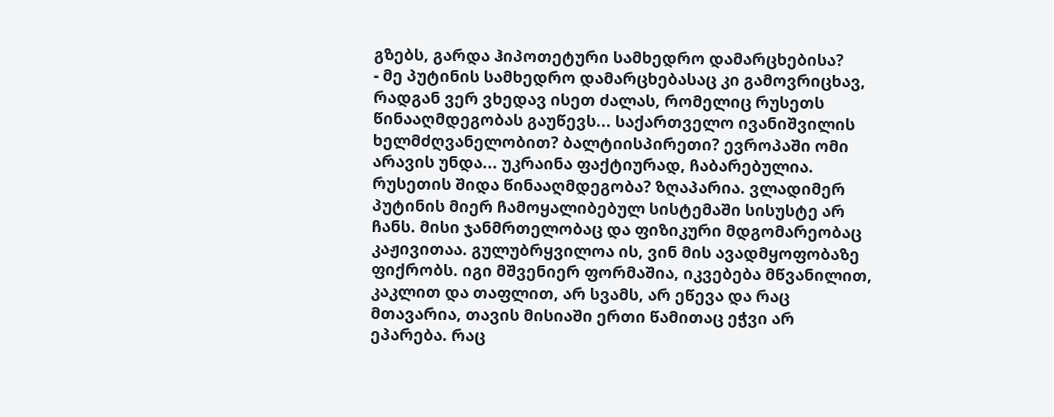გზებს, გარდა ჰიპოთეტური სამხედრო დამარცხებისა?
- მე პუტინის სამხედრო დამარცხებასაც კი გამოვრიცხავ, რადგან ვერ ვხედავ ისეთ ძალას, რომელიც რუსეთს წინააღმდეგობას გაუწევს... საქართველო ივანიშვილის ხელმძღვანელობით? ბალტიისპირეთი? ევროპაში ომი არავის უნდა... უკრაინა ფაქტიურად, ჩაბარებულია. რუსეთის შიდა წინააღმდეგობა? ზღაპარია. ვლადიმერ პუტინის მიერ ჩამოყალიბებულ სისტემაში სისუსტე არ ჩანს. მისი ჯანმრთელობაც და ფიზიკური მდგომარეობაც კაჟივითაა. გულუბრყვილოა ის, ვინ მის ავადმყოფობაზე ფიქრობს. იგი მშვენიერ ფორმაშია, იკვებება მწვანილით, კაკლით და თაფლით, არ სვამს, არ ეწევა და რაც მთავარია, თავის მისიაში ერთი წამითაც ეჭვი არ ეპარება. რაც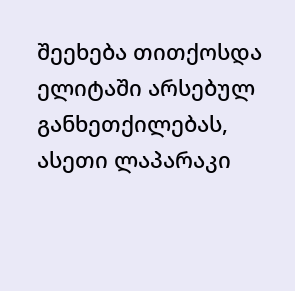შეეხება თითქოსდა ელიტაში არსებულ განხეთქილებას, ასეთი ლაპარაკი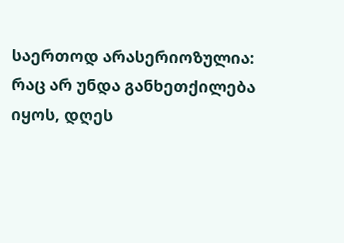საერთოდ არასერიოზულია: რაც არ უნდა განხეთქილება იყოს, დღეს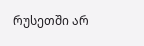რუსეთში არ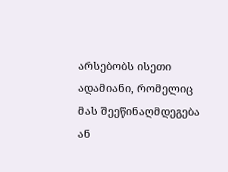არსებობს ისეთი ადამიანი, რომელიც მას შეეწინაღმდეგება ან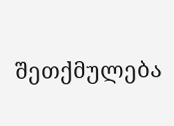შეთქმულება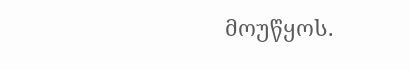მოუწყოს.